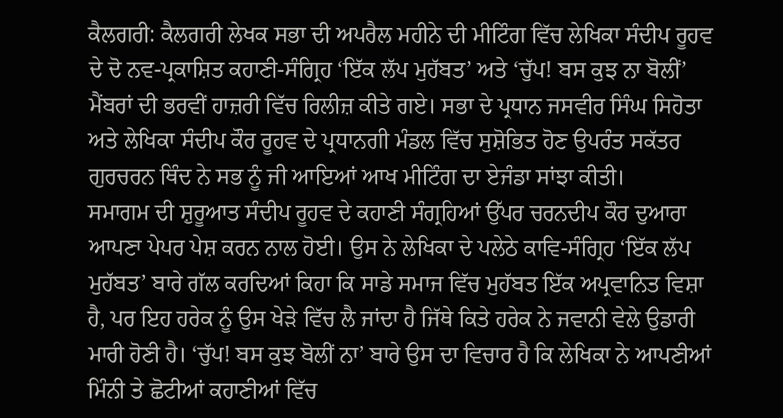ਕੈਲਗਰੀ: ਕੈਲਗਰੀ ਲੇਖਕ ਸਭਾ ਦੀ ਅਪਰੈਲ ਮਹੀਨੇ ਦੀ ਮੀਟਿੰਗ ਵਿੱਚ ਲੇਖਿਕਾ ਸੰਦੀਪ ਰੂਹਵ ਦੇ ਦੋ ਨਵ-ਪ੍ਰਕਾਸ਼ਿਤ ਕਹਾਣੀ-ਸੰਗ੍ਰਿਹ ‘ਇੱਕ ਲੱਪ ਮੁਹੱਬਤ’ ਅਤੇ ‘ਚੁੱਪ! ਬਸ ਕੁਝ ਨਾ ਬੋਲੀਂ’ ਮੈਂਬਰਾਂ ਦੀ ਭਰਵੀਂ ਹਾਜ਼ਰੀ ਵਿੱਚ ਰਿਲੀਜ਼ ਕੀਤੇ ਗਏ। ਸਭਾ ਦੇ ਪ੍ਰਧਾਨ ਜਸਵੀਰ ਸਿੰਘ ਸਿਹੋਤਾ ਅਤੇ ਲੇਖਿਕਾ ਸੰਦੀਪ ਕੌਰ ਰੂਹਵ ਦੇ ਪ੍ਰਧਾਨਗੀ ਮੰਡਲ ਵਿੱਚ ਸੁਸ਼ੋਭਿਤ ਹੋਣ ਉਪਰੰਤ ਸਕੱਤਰ ਗੁਰਚਰਨ ਥਿੰਦ ਨੇ ਸਭ ਨੂੰ ਜੀ ਆਇਆਂ ਆਖ ਮੀਟਿੰਗ ਦਾ ਏਜੰਡਾ ਸਾਂਝਾ ਕੀਤੀ।
ਸਮਾਗਮ ਦੀ ਸ਼ੁਰੂਆਤ ਸੰਦੀਪ ਰੂਹਵ ਦੇ ਕਹਾਣੀ ਸੰਗ੍ਰਹਿਆਂ ਉੱਪਰ ਚਰਨਦੀਪ ਕੌਰ ਦੁਆਰਾ ਆਪਣਾ ਪੇਪਰ ਪੇਸ਼ ਕਰਨ ਨਾਲ ਹੋਈ। ਉਸ ਨੇ ਲੇਖਿਕਾ ਦੇ ਪਲੇਠੇ ਕਾਵਿ-ਸੰਗ੍ਰਿਹ ‘ਇੱਕ ਲੱਪ ਮੁਹੱਬਤ’ ਬਾਰੇ ਗੱਲ ਕਰਦਿਆਂ ਕਿਹਾ ਕਿ ਸਾਡੇ ਸਮਾਜ ਵਿੱਚ ਮੁਹੱਬਤ ਇੱਕ ਅਪ੍ਰਵਾਨਿਤ ਵਿਸ਼ਾ ਹੈ, ਪਰ ਇਹ ਹਰੇਕ ਨੂੰ ਉਸ ਖੇੜੇ ਵਿੱਚ ਲੈ ਜਾਂਦਾ ਹੈ ਜਿੱਥੇ ਕਿਤੇ ਹਰੇਕ ਨੇ ਜਵਾਨੀ ਵੇਲੇ ਉਡਾਰੀ ਮਾਰੀ ਹੋਣੀ ਹੈ। ‘ਚੁੱਪ! ਬਸ ਕੁਝ ਬੋਲੀਂ ਨਾ’ ਬਾਰੇ ਉਸ ਦਾ ਵਿਚਾਰ ਹੈ ਕਿ ਲੇਖਿਕਾ ਨੇ ਆਪਣੀਆਂ ਮਿੰਨੀ ਤੇ ਛੋਟੀਆਂ ਕਹਾਣੀਆਂ ਵਿੱਚ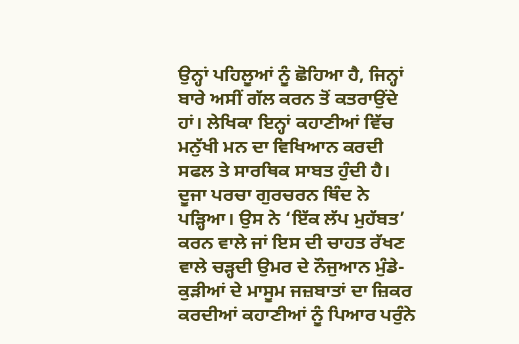ਉਨ੍ਹਾਂ ਪਹਿਲੂਆਂ ਨੂੰ ਛੋਹਿਆ ਹੈ, ਜਿਨ੍ਹਾਂ ਬਾਰੇ ਅਸੀਂ ਗੱਲ ਕਰਨ ਤੋਂ ਕਤਰਾਉਂਦੇ ਹਾਂ। ਲੇਖਿਕਾ ਇਨ੍ਹਾਂ ਕਹਾਣੀਆਂ ਵਿੱਚ ਮਨੁੱਖੀ ਮਨ ਦਾ ਵਿਖਿਆਨ ਕਰਦੀ ਸਫਲ ਤੇ ਸਾਰਥਿਕ ਸਾਬਤ ਹੁੰਦੀ ਹੈ।
ਦੂਜਾ ਪਰਚਾ ਗੁਰਚਰਨ ਥਿੰਦ ਨੇ ਪੜ੍ਹਿਆ। ਉਸ ਨੇ ‘ਇੱਕ ਲੱਪ ਮੁਹੱਬਤ’ ਕਰਨ ਵਾਲੇ ਜਾਂ ਇਸ ਦੀ ਚਾਹਤ ਰੱਖਣ ਵਾਲੇ ਚੜ੍ਹਦੀ ਉਮਰ ਦੇ ਨੌਜੁਆਨ ਮੁੰਡੇ-ਕੁੜੀਆਂ ਦੇ ਮਾਸੂਮ ਜਜ਼ਬਾਤਾਂ ਦਾ ਜ਼ਿਕਰ ਕਰਦੀਆਂ ਕਹਾਣੀਆਂ ਨੂੰ ਪਿਆਰ ਪਰੁੰਨੇ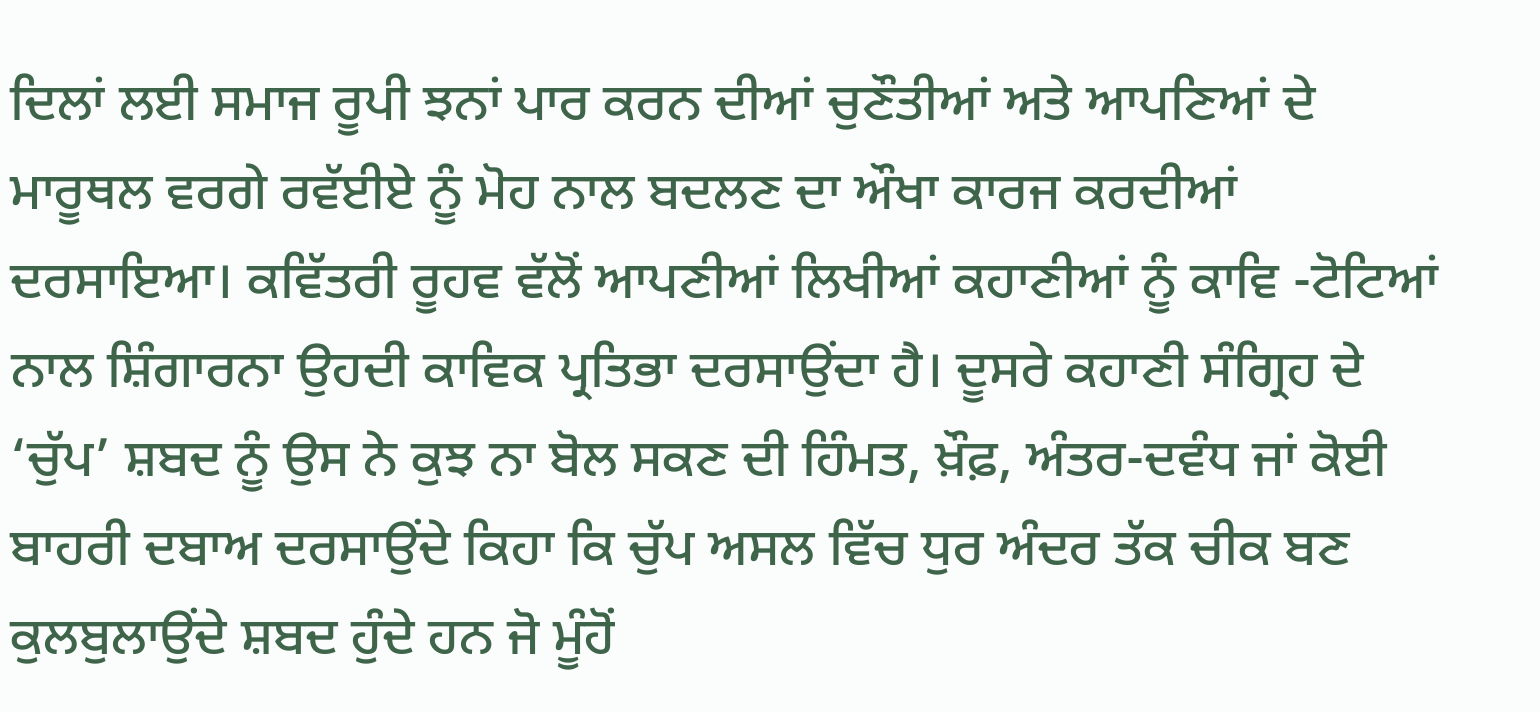ਦਿਲਾਂ ਲਈ ਸਮਾਜ ਰੂਪੀ ਝਨਾਂ ਪਾਰ ਕਰਨ ਦੀਆਂ ਚੁਣੌਤੀਆਂ ਅਤੇ ਆਪਣਿਆਂ ਦੇ ਮਾਰੂਥਲ ਵਰਗੇ ਰਵੱਈਏ ਨੂੰ ਮੋਹ ਨਾਲ ਬਦਲਣ ਦਾ ਔਖਾ ਕਾਰਜ ਕਰਦੀਆਂ ਦਰਸਾਇਆ। ਕਵਿੱਤਰੀ ਰੂਹਵ ਵੱਲੋਂ ਆਪਣੀਆਂ ਲਿਖੀਆਂ ਕਹਾਣੀਆਂ ਨੂੰ ਕਾਵਿ -ਟੋਟਿਆਂ ਨਾਲ ਸ਼ਿੰਗਾਰਨਾ ਉਹਦੀ ਕਾਵਿਕ ਪ੍ਰਤਿਭਾ ਦਰਸਾਉਂਦਾ ਹੈ। ਦੂਸਰੇ ਕਹਾਣੀ ਸੰਗ੍ਰਿਹ ਦੇ ‘ਚੁੱਪ’ ਸ਼ਬਦ ਨੂੰ ਉਸ ਨੇ ਕੁਝ ਨਾ ਬੋਲ ਸਕਣ ਦੀ ਹਿੰਮਤ, ਖ਼ੌਫ਼, ਅੰਤਰ-ਦਵੰਧ ਜਾਂ ਕੋਈ ਬਾਹਰੀ ਦਬਾਅ ਦਰਸਾਉਂਦੇ ਕਿਹਾ ਕਿ ਚੁੱਪ ਅਸਲ ਵਿੱਚ ਧੁਰ ਅੰਦਰ ਤੱਕ ਚੀਕ ਬਣ ਕੁਲਬੁਲਾਉਂਦੇ ਸ਼ਬਦ ਹੁੰਦੇ ਹਨ ਜੋ ਮੂੰਹੋਂ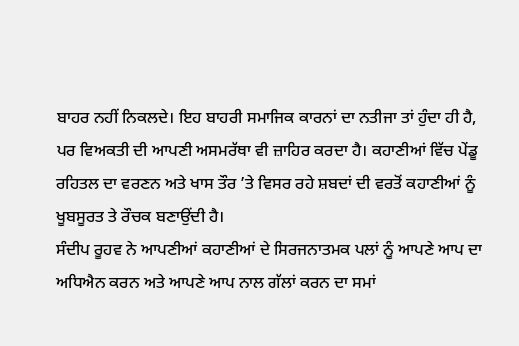ਬਾਹਰ ਨਹੀਂ ਨਿਕਲਦੇ। ਇਹ ਬਾਹਰੀ ਸਮਾਜਿਕ ਕਾਰਨਾਂ ਦਾ ਨਤੀਜਾ ਤਾਂ ਹੁੰਦਾ ਹੀ ਹੈ, ਪਰ ਵਿਅਕਤੀ ਦੀ ਆਪਣੀ ਅਸਮਰੱਥਾ ਵੀ ਜ਼ਾਹਿਰ ਕਰਦਾ ਹੈ। ਕਹਾਣੀਆਂ ਵਿੱਚ ਪੇਂਡੂ ਰਹਿਤਲ ਦਾ ਵਰਣਨ ਅਤੇ ਖਾਸ ਤੌਰ ’ਤੇ ਵਿਸਰ ਰਹੇ ਸ਼ਬਦਾਂ ਦੀ ਵਰਤੋਂ ਕਹਾਣੀਆਂ ਨੂੰ ਖੂਬਸੂਰਤ ਤੇ ਰੌਚਕ ਬਣਾਉਂਦੀ ਹੈ।
ਸੰਦੀਪ ਰੂਹਵ ਨੇ ਆਪਣੀਆਂ ਕਹਾਣੀਆਂ ਦੇ ਸਿਰਜਨਾਤਮਕ ਪਲਾਂ ਨੂੰ ਆਪਣੇ ਆਪ ਦਾ ਅਧਿਐਨ ਕਰਨ ਅਤੇ ਆਪਣੇ ਆਪ ਨਾਲ ਗੱਲਾਂ ਕਰਨ ਦਾ ਸਮਾਂ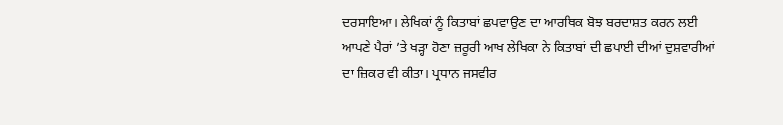ਦਰਸਾਇਆ। ਲੇਖਿਕਾਂ ਨੂੰ ਕਿਤਾਬਾਂ ਛਪਵਾਉਣ ਦਾ ਆਰਥਿਕ ਬੋਝ ਬਰਦਾਸ਼ਤ ਕਰਨ ਲਈ ਆਪਣੇ ਪੈਰਾਂ ’ਤੇ ਖੜ੍ਹਾ ਹੋਣਾ ਜ਼ਰੂਰੀ ਆਖ ਲੇਖਿਕਾ ਨੇ ਕਿਤਾਬਾਂ ਦੀ ਛਪਾਈ ਦੀਆਂ ਦੁਸ਼ਵਾਰੀਆਂ ਦਾ ਜ਼ਿਕਰ ਵੀ ਕੀਤਾ। ਪ੍ਰਧਾਨ ਜਸਵੀਰ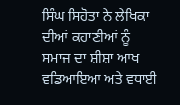ਸਿੰਘ ਸਿਹੋਤਾ ਨੇ ਲੇਖਿਕਾ ਦੀਆਂ ਕਹਾਣੀਆਂ ਨੂੰ ਸਮਾਜ ਦਾ ਸ਼ੀਸ਼ਾ ਆਖ ਵਡਿਆਇਆ ਅਤੇ ਵਧਾਈ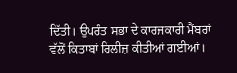ਦਿੱਤੀ। ਉਪਰੰਤ ਸਭਾ ਦੇ ਕਾਰਜਕਾਰੀ ਮੈਂਬਰਾਂ ਵੱਲੋਂ ਕਿਤਾਬਾਂ ਰਿਲੀਜ਼ ਕੀਤੀਆਂ ਗਈਆਂ।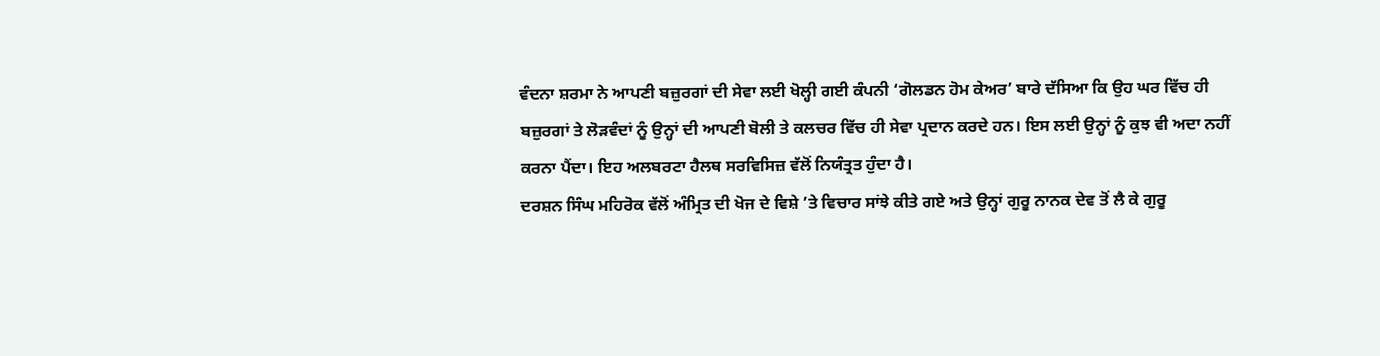ਵੰਦਨਾ ਸ਼ਰਮਾ ਨੇ ਆਪਣੀ ਬਜ਼ੁਰਗਾਂ ਦੀ ਸੇਵਾ ਲਈ ਖੋਲ੍ਹੀ ਗਈ ਕੰਪਨੀ ‘ਗੋਲਡਨ ਹੋਮ ਕੇਅਰ’ ਬਾਰੇ ਦੱਸਿਆ ਕਿ ਉਹ ਘਰ ਵਿੱਚ ਹੀ ਬਜ਼ੁਰਗਾਂ ਤੇ ਲੋੜਵੰਦਾਂ ਨੂੰ ਉਨ੍ਹਾਂ ਦੀ ਆਪਣੀ ਬੋਲੀ ਤੇ ਕਲਚਰ ਵਿੱਚ ਹੀ ਸੇਵਾ ਪ੍ਰਦਾਨ ਕਰਦੇ ਹਨ। ਇਸ ਲਈ ਉਨ੍ਹਾਂ ਨੂੰ ਕੁਝ ਵੀ ਅਦਾ ਨਹੀਂ ਕਰਨਾ ਪੈਂਦਾ। ਇਹ ਅਲਬਰਟਾ ਹੈਲਥ ਸਰਵਿਸਿਜ਼ ਵੱਲੋਂ ਨਿਯੰਤ੍ਰਤ ਹੁੰਦਾ ਹੈ।
ਦਰਸ਼ਨ ਸਿੰਘ ਮਹਿਰੋਕ ਵੱਲੋਂ ਅੰਮ੍ਰਿਤ ਦੀ ਖੋਜ ਦੇ ਵਿਸ਼ੇ ’ਤੇ ਵਿਚਾਰ ਸਾਂਝੇ ਕੀਤੇ ਗਏ ਅਤੇ ਉਨ੍ਹਾਂ ਗੁਰੂ ਨਾਨਕ ਦੇਵ ਤੋਂ ਲੈ ਕੇ ਗੁਰੂ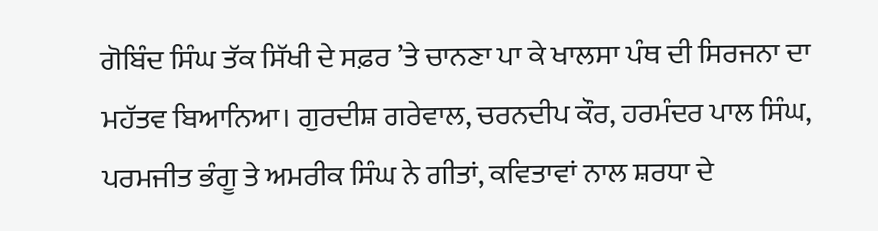ਗੋਬਿੰਦ ਸਿੰਘ ਤੱਕ ਸਿੱਖੀ ਦੇ ਸਫ਼ਰ ’ਤੇ ਚਾਨਣਾ ਪਾ ਕੇ ਖਾਲਸਾ ਪੰਥ ਦੀ ਸਿਰਜਨਾ ਦਾ ਮਹੱਤਵ ਬਿਆਨਿਆ। ਗੁਰਦੀਸ਼ ਗਰੇਵਾਲ, ਚਰਨਦੀਪ ਕੌਰ, ਹਰਮੰਦਰ ਪਾਲ ਸਿੰਘ, ਪਰਮਜੀਤ ਭੰਗੂ ਤੇ ਅਮਰੀਕ ਸਿੰਘ ਨੇ ਗੀਤਾਂ, ਕਵਿਤਾਵਾਂ ਨਾਲ ਸ਼ਰਧਾ ਦੇ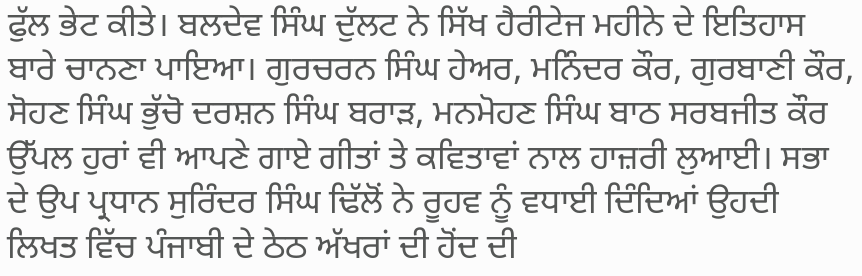ਫੁੱਲ ਭੇਟ ਕੀਤੇ। ਬਲਦੇਵ ਸਿੰਘ ਦੁੱਲਟ ਨੇ ਸਿੱਖ ਹੈਰੀਟੇਜ ਮਹੀਨੇ ਦੇ ਇਤਿਹਾਸ ਬਾਰੇ ਚਾਨਣਾ ਪਾਇਆ। ਗੁਰਚਰਨ ਸਿੰਘ ਹੇਅਰ, ਮਨਿੰਦਰ ਕੌਰ, ਗੁਰਬਾਣੀ ਕੌਰ, ਸੋਹਣ ਸਿੰਘ ਭੁੱਚੋ ਦਰਸ਼ਨ ਸਿੰਘ ਬਰਾੜ, ਮਨਮੋਹਣ ਸਿੰਘ ਬਾਠ ਸਰਬਜੀਤ ਕੌਰ ਉੱਪਲ ਹੁਰਾਂ ਵੀ ਆਪਣੇ ਗਾਏ ਗੀਤਾਂ ਤੇ ਕਵਿਤਾਵਾਂ ਨਾਲ ਹਾਜ਼ਰੀ ਲੁਆਈ। ਸਭਾ ਦੇ ਉਪ ਪ੍ਰਧਾਨ ਸੁਰਿੰਦਰ ਸਿੰਘ ਢਿੱਲੋਂ ਨੇ ਰੂਹਵ ਨੂੰ ਵਧਾਈ ਦਿੰਦਿਆਂ ਉਹਦੀ ਲਿਖਤ ਵਿੱਚ ਪੰਜਾਬੀ ਦੇ ਠੇਠ ਅੱਖਰਾਂ ਦੀ ਹੋਂਦ ਦੀ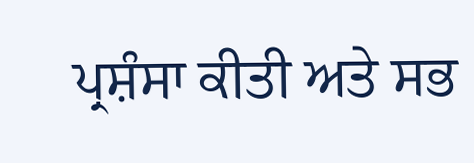ਪ੍ਰਸ਼ੰਸਾ ਕੀਤੀ ਅਤੇ ਸਭ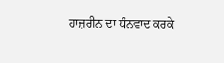ਹਾਜ਼ਰੀਨ ਦਾ ਧੰਨਵਾਦ ਕਰਕੇ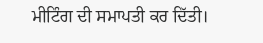ਮੀਟਿੰਗ ਦੀ ਸਮਾਪਤੀ ਕਰ ਦਿੱਤੀ।